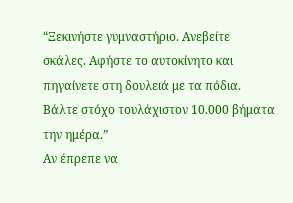“Ξεκινήστε γυμναστήριο. Ανεβείτε σκάλες. Αφήστε το αυτοκίνητο και πηγαίνετε στη δουλειά με τα πόδια. Βάλτε στόχο τουλάχιστον 10.000 βήματα την ημέρα.”
Αν έπρεπε να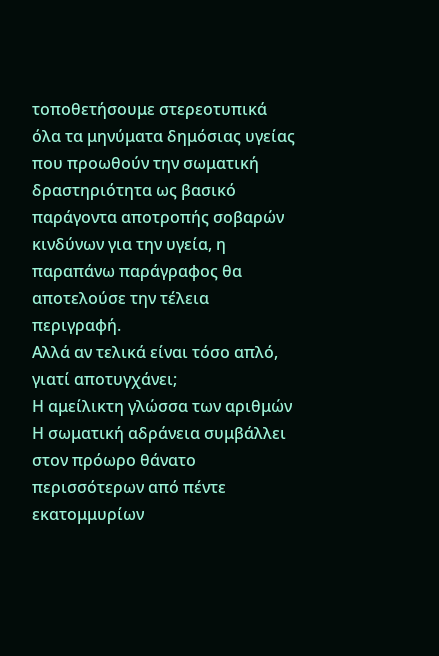τοποθετήσουμε στερεοτυπικά όλα τα μηνύματα δημόσιας υγείας που προωθούν την σωματική δραστηριότητα ως βασικό παράγοντα αποτροπής σοβαρών κινδύνων για την υγεία, η παραπάνω παράγραφος θα αποτελούσε την τέλεια περιγραφή.
Αλλά αν τελικά είναι τόσο απλό, γιατί αποτυγχάνει;
Η αμείλικτη γλώσσα των αριθμών
Η σωματική αδράνεια συμβάλλει στον πρόωρο θάνατο περισσότερων από πέντε εκατομμυρίων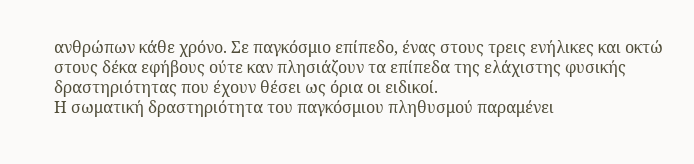ανθρώπων κάθε χρόνο. Σε παγκόσμιο επίπεδο, ένας στους τρεις ενήλικες και οκτώ στους δέκα εφήβους ούτε καν πλησιάζουν τα επίπεδα της ελάχιστης φυσικής δραστηριότητας που έχουν θέσει ως όρια οι ειδικοί.
Η σωματική δραστηριότητα του παγκόσμιου πληθυσμού παραμένει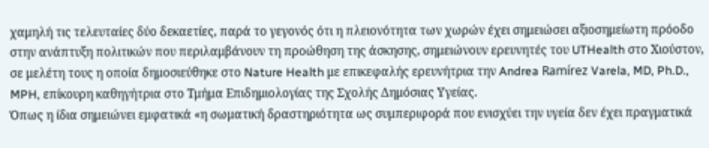χαμηλή τις τελευταίες δύο δεκαετίες, παρά το γεγονός ότι η πλειονότητα των χωρών έχει σημειώσει αξιοσημείωτη πρόοδο στην ανάπτυξη πολιτικών που περιλαμβάνουν τη προώθηση της άσκησης, σημειώνουν ερευνητές του UTHealth στο Χιούστον, σε μελέτη τους η οποία δημοσιεύθηκε στο Nature Health με επικεφαλής ερευνήτρια την Andrea Ramírez Varela, MD, Ph.D., MPH, επίκουρη καθηγήτρια στο Τμήμα Επιδημιολογίας της Σχολής Δημόσιας Υγείας.
Όπως η ίδια σημειώνει εμφατικά «η σωματική δραστηριότητα ως συμπεριφορά που ενισχύει την υγεία δεν έχει πραγματικά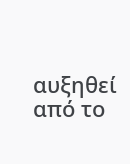αυξηθεί από το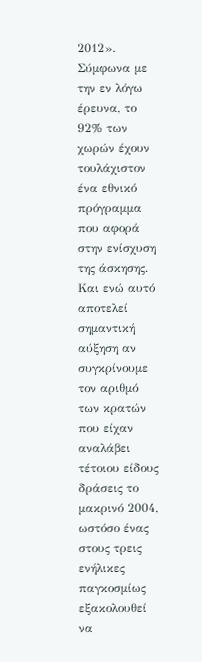2012».
Σύμφωνα με την εν λόγω έρευνα, το 92% των χωρών έχουν τουλάχιστον ένα εθνικό πρόγραμμα που αφορά στην ενίσχυση της άσκησης.
Και ενώ αυτό αποτελεί σημαντική αύξηση αν συγκρίνουμε τον αριθμό των κρατών που είχαν αναλάβει τέτοιου είδους δράσεις το μακρινό 2004, ωστόσο ένας στους τρεις ενήλικες παγκοσμίως εξακολουθεί να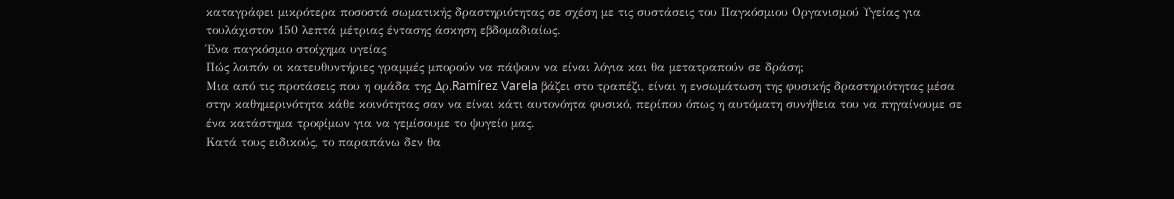καταγράφει μικρότερα ποσοστά σωματικής δραστηριότητας σε σχέση με τις συστάσεις του Παγκόσμιου Οργανισμού Υγείας για τουλάχιστον 150 λεπτά μέτριας έντασης άσκηση εβδομαδιαίως.
Ένα παγκόσμιο στοίχημα υγείας
Πώς λοιπόν οι κατευθυντήριες γραμμές μπορούν να πάψουν να είναι λόγια και θα μετατραπούν σε δράση;
Μια από τις προτάσεις που η ομάδα της Δρ.Ramírez Varela βάζει στο τραπέζι, είναι η ενσωμάτωση της φυσικής δραστηριότητας μέσα στην καθημερινότητα κάθε κοινότητας σαν να είναι κάτι αυτονόητα φυσικό, περίπου όπως η αυτόματη συνήθεια του να πηγαίνουμε σε ένα κατάστημα τροφίμων για να γεμίσουμε το ψυγείο μας.
Κατά τους ειδικούς, το παραπάνω δεν θα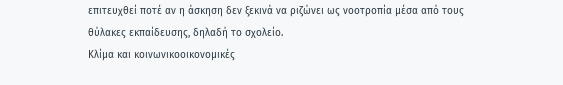επιτευχθεί ποτέ αν η άσκηση δεν ξεκινά να ριζώνει ως νοοτροπία μέσα από τους θύλακες εκπαίδευσης, δηλαδή το σχολείο.
Κλίμα και κοινωνικοοικονομικές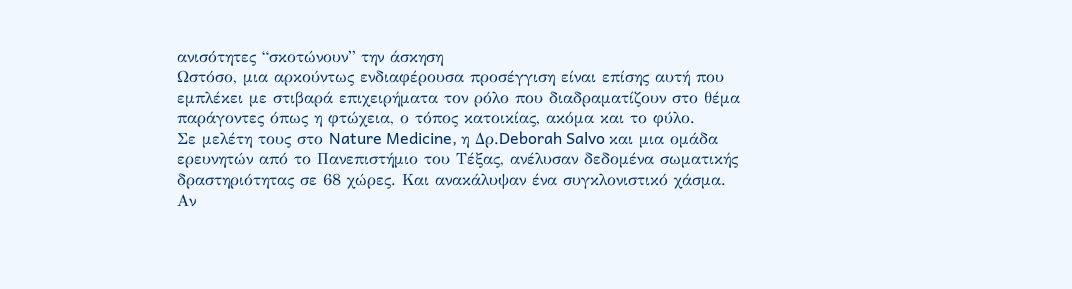ανισότητες “σκοτώνουν” την άσκηση
Ωστόσο, μια αρκούντως ενδιαφέρουσα προσέγγιση είναι επίσης αυτή που εμπλέκει με στιβαρά επιχειρήματα τον ρόλο που διαδραματίζουν στο θέμα παράγοντες όπως η φτώχεια, ο τόπος κατοικίας, ακόμα και το φύλο.
Σε μελέτη τους στο Nature Medicine, η Δρ.Deborah Salvo και μια ομάδα ερευνητών από το Πανεπιστήμιο του Τέξας, ανέλυσαν δεδομένα σωματικής δραστηριότητας σε 68 χώρες. Και ανακάλυψαν ένα συγκλονιστικό χάσμα.
Αν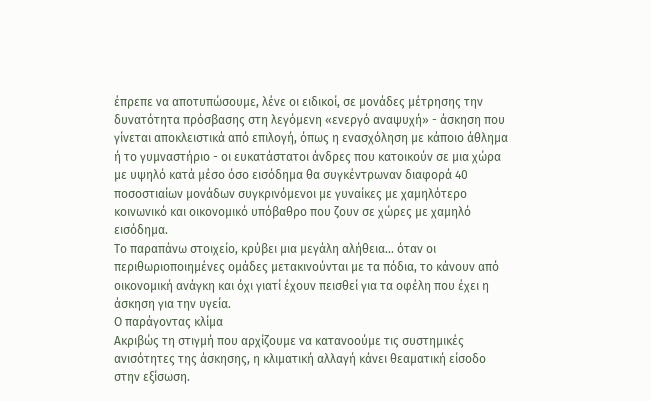έπρεπε να αποτυπώσουμε, λένε οι ειδικοί, σε μονάδες μέτρησης την δυνατότητα πρόσβασης στη λεγόμενη «ενεργό αναψυχή» - άσκηση που γίνεται αποκλειστικά από επιλογή, όπως η ενασχόληση με κάποιο άθλημα ή το γυμναστήριο - οι ευκατάστατοι άνδρες που κατοικούν σε μια χώρα με υψηλό κατά μέσο όσο εισόδημα θα συγκέντρωναν διαφορά 40 ποσοστιαίων μονάδων συγκρινόμενοι με γυναίκες με χαμηλότερο κοινωνικό και οικονομικό υπόβαθρο που ζουν σε χώρες με χαμηλό εισόδημα.
Το παραπάνω στοιχείο, κρύβει μια μεγάλη αλήθεια... όταν οι περιθωριοποιημένες ομάδες μετακινούνται με τα πόδια, το κάνουν από οικονομική ανάγκη και όχι γιατί έχουν πεισθεί για τα οφέλη που έχει η άσκηση για την υγεία.
Ο παράγοντας κλίμα
Ακριβώς τη στιγμή που αρχίζουμε να κατανοούμε τις συστημικές ανισότητες της άσκησης, η κλιματική αλλαγή κάνει θεαματική είσοδο στην εξίσωση.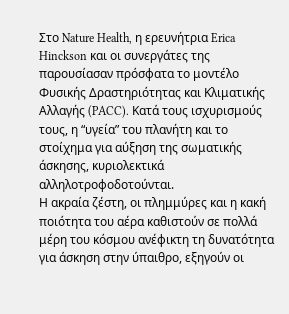Στο Nature Health, η ερευνήτρια Erica Hinckson και οι συνεργάτες της παρουσίασαν πρόσφατα το μοντέλο Φυσικής Δραστηριότητας και Κλιματικής Αλλαγής (PACC). Κατά τους ισχυρισμούς τους, η “υγεία” του πλανήτη και το στοίχημα για αύξηση της σωματικής άσκησης, κυριολεκτικά αλληλοτροφοδοτούνται.
Η ακραία ζέστη, οι πλημμύρες και η κακή ποιότητα του αέρα καθιστούν σε πολλά μέρη του κόσμου ανέφικτη τη δυνατότητα για άσκηση στην ύπαιθρο, εξηγούν οι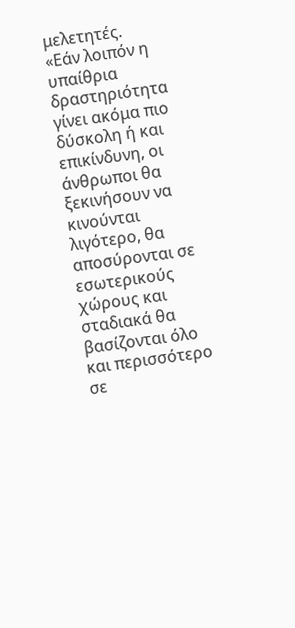μελετητές.
«Εάν λοιπόν η υπαίθρια δραστηριότητα γίνει ακόμα πιο δύσκολη ή και επικίνδυνη, οι άνθρωποι θα ξεκινήσουν να κινούνται λιγότερο, θα αποσύρονται σε εσωτερικούς χώρους και σταδιακά θα βασίζονται όλο και περισσότερο σε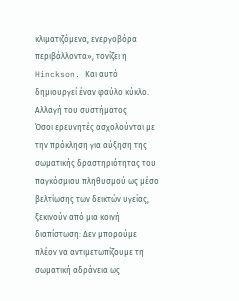κλιματιζόμενα, ενεργοβόρα περιβάλλοντα», τονίζει η Hinckson. Και αυτό δημιουργεί έναν φαύλο κύκλο.
Αλλαγή του συστήματος
Όσοι ερευνητές ασχολούνται με την πρόκληση για αύξηση της σωματικής δραστηριότητας του παγκόσμιου πληθυσμού ως μέσο βελτίωσης των δεικτών υγείας, ξεκινούν από μια κοινή διαπίστωση: Δεν μπορούμε πλέον να αντιμετωπίζουμε τη σωματική αδράνεια ως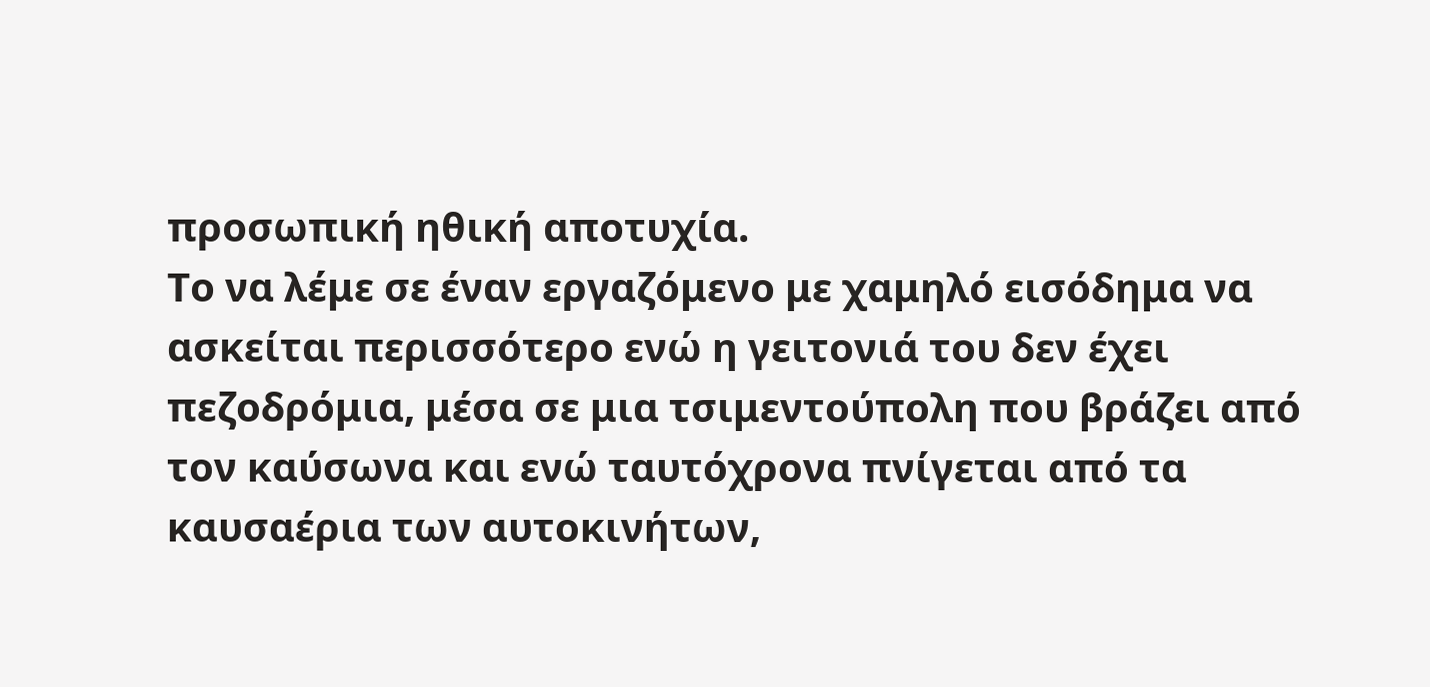προσωπική ηθική αποτυχία.
Το να λέμε σε έναν εργαζόμενο με χαμηλό εισόδημα να ασκείται περισσότερο ενώ η γειτονιά του δεν έχει πεζοδρόμια, μέσα σε μια τσιμεντούπολη που βράζει από τον καύσωνα και ενώ ταυτόχρονα πνίγεται από τα καυσαέρια των αυτοκινήτων,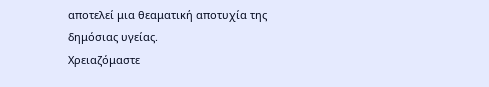αποτελεί μια θεαματική αποτυχία της δημόσιας υγείας.
Χρειαζόμαστε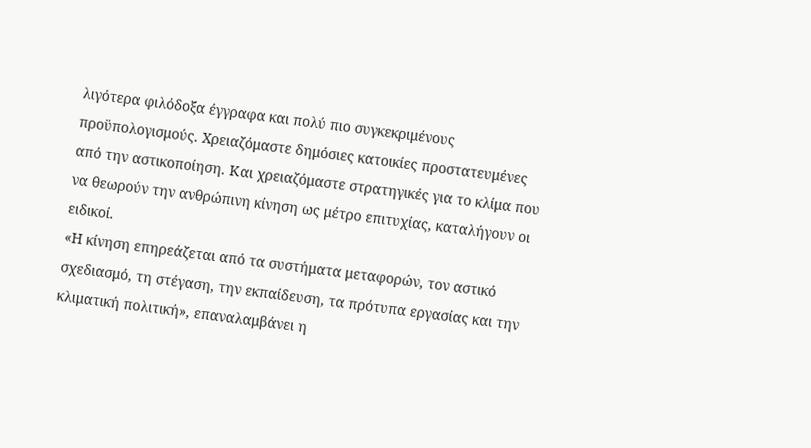λιγότερα φιλόδοξα έγγραφα και πολύ πιο συγκεκριμένους προϋπολογισμούς. Χρειαζόμαστε δημόσιες κατοικίες προστατευμένες από την αστικοποίηση. Και χρειαζόμαστε στρατηγικές για το κλίμα που να θεωρούν την ανθρώπινη κίνηση ως μέτρο επιτυχίας, καταλήγουν οι ειδικοί.
«Η κίνηση επηρεάζεται από τα συστήματα μεταφορών, τον αστικό σχεδιασμό, τη στέγαση, την εκπαίδευση, τα πρότυπα εργασίας και την κλιματική πολιτική», επαναλαμβάνει η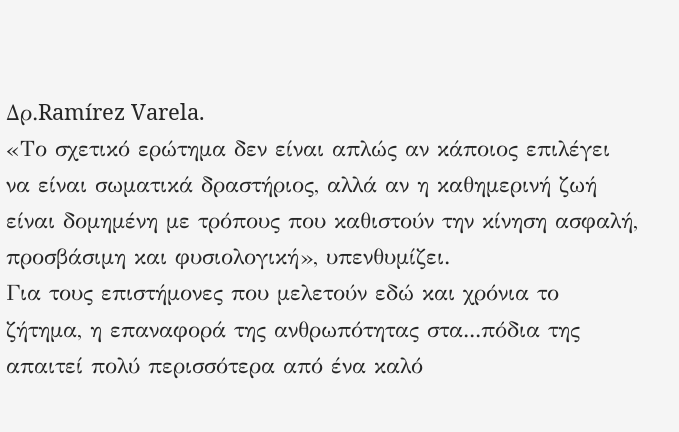Δρ.Ramírez Varela.
«Το σχετικό ερώτημα δεν είναι απλώς αν κάποιος επιλέγει να είναι σωματικά δραστήριος, αλλά αν η καθημερινή ζωή είναι δομημένη με τρόπους που καθιστούν την κίνηση ασφαλή, προσβάσιμη και φυσιολογική», υπενθυμίζει.
Για τους επιστήμονες που μελετούν εδώ και χρόνια το ζήτημα, η επαναφορά της ανθρωπότητας στα...πόδια της απαιτεί πολύ περισσότερα από ένα καλό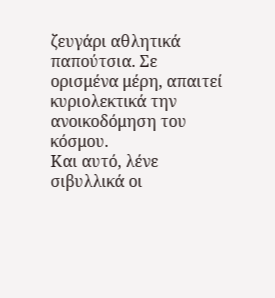ζευγάρι αθλητικά παπούτσια. Σε ορισμένα μέρη, απαιτεί κυριολεκτικά την ανοικοδόμηση του κόσμου.
Και αυτό, λένε σιβυλλικά οι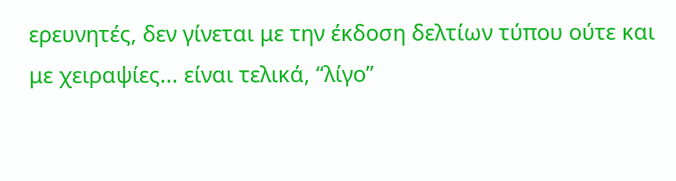ερευνητές, δεν γίνεται με την έκδοση δελτίων τύπου ούτε και με χειραψίες... είναι τελικά, “λίγο”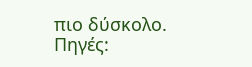πιο δύσκολο.
Πηγές: